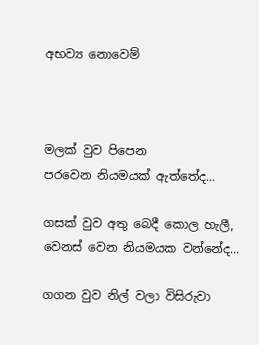අභව්‍ය නොවෙම්



මලක් වුව පිපෙන
පරවෙන නියමයක් ඇත්තේද...

ගසක් වුව අතු බෙදී කොල හැලී,
වෙනස් වෙන නියමයක වන්නේද...

ගගන වුව නිල් වලා විසිරුවා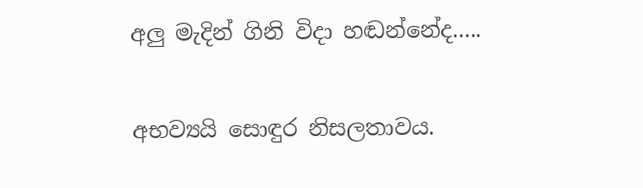අලු මැදින් ගිනි විදා හඬන්නේද.....

අභව්‍යයි සොඳුර නිසලතාවය.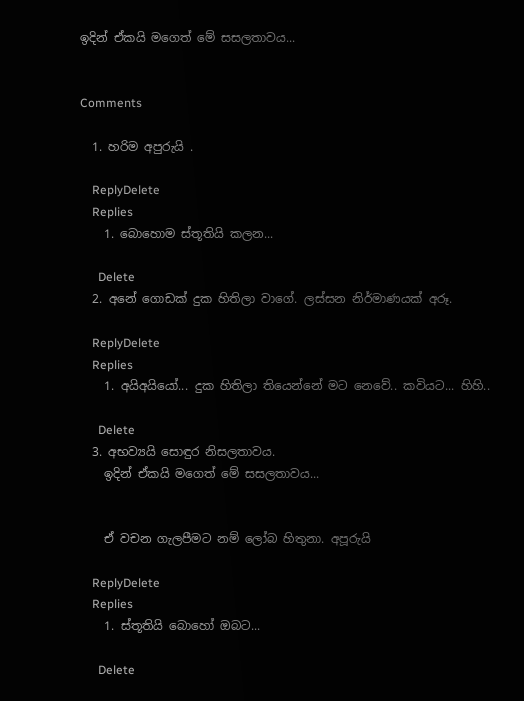ඉදින් ඒකයි මගෙත් මේ සසලතාවය...


Comments

  1. හරිම අපුරුයි .

    ReplyDelete
    Replies
    1. බොහොම ස්තූතියි කලන...

      Delete
  2. අනේ ගොඩක් දුක හිතිලා වාගේ. ලස්සන නිර්මාණයක් අරූ.

    ReplyDelete
    Replies
    1. අයිඅයියෝ... දුක හිතිලා තියෙන්නේ මට නෙවේ.. කවියට... හිහි..

      Delete
  3. අභව්‍යයි සොඳුර නිසලතාවය.
    ඉදින් ඒකයි මගෙත් මේ සසලතාවය...


    ඒ වචන ගැලපීමට නම් ලෝබ හිතුනා. අපූරුයි

    ReplyDelete
    Replies
    1. ස්තූතියි බොහෝ ඔබට...

      Delete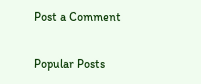Post a Comment

Popular Posts